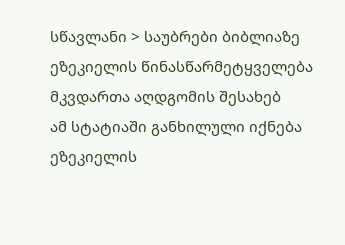სწავლანი > საუბრები ბიბლიაზე
ეზეკიელის წინასწარმეტყველება მკვდართა აღდგომის შესახებ
ამ სტატიაში განხილული იქნება ეზეკიელის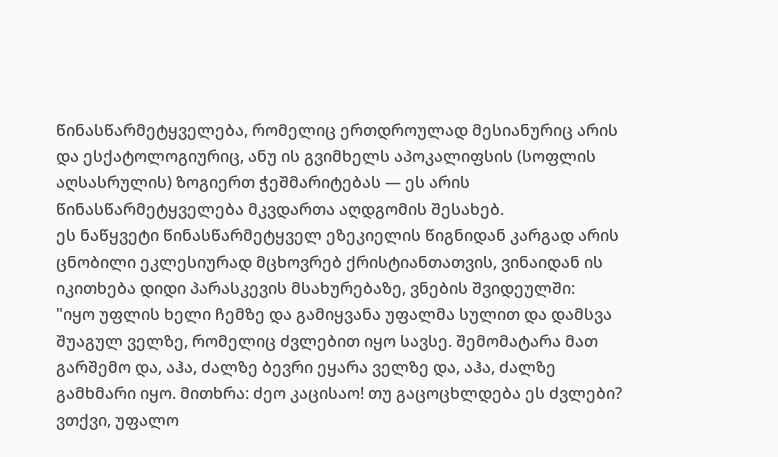წინასწარმეტყველება, რომელიც ერთდროულად მესიანურიც არის და ესქატოლოგიურიც, ანუ ის გვიმხელს აპოკალიფსის (სოფლის აღსასრულის) ზოგიერთ ჭეშმარიტებას — ეს არის წინასწარმეტყველება მკვდართა აღდგომის შესახებ.
ეს ნაწყვეტი წინასწარმეტყველ ეზეკიელის წიგნიდან კარგად არის ცნობილი ეკლესიურად მცხოვრებ ქრისტიანთათვის, ვინაიდან ის იკითხება დიდი პარასკევის მსახურებაზე, ვნების შვიდეულში:
"იყო უფლის ხელი ჩემზე და გამიყვანა უფალმა სულით და დამსვა შუაგულ ველზე, რომელიც ძვლებით იყო სავსე. შემომატარა მათ გარშემო და, აჰა, ძალზე ბევრი ეყარა ველზე და, აჰა, ძალზე გამხმარი იყო. მითხრა: ძეო კაცისაო! თუ გაცოცხლდება ეს ძვლები? ვთქვი, უფალო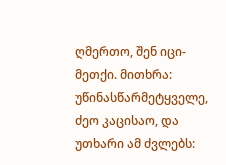ღმერთო, შენ იცი-მეთქი. მითხრა: უწინასწარმეტყველე, ძეო კაცისაო, და უთხარი ამ ძვლებს: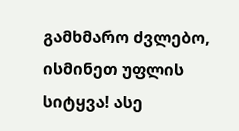გამხმარო ძვლებო, ისმინეთ უფლის სიტყვა! ასე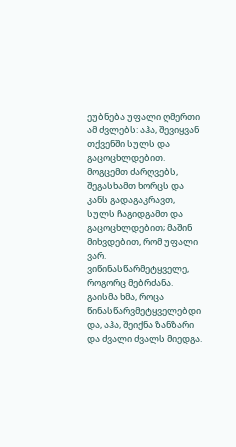ეუბნება უფალი ღმერთი ამ ძვლებს: აჰა, შევიყვან თქვენში სულს და გაცოცხლდებით. მოგცემთ ძარღვებს, შეგასხამთ ხორცს და კანს გადაგაკრავთ, სულს ჩაგიდგამთ და გაცოცხლდებით; მაშინ მიხვდებით, რომ უფალი ვარ. ვიწინასწარმეტყველე, როგორც მებრძანა. გაისმა ხმა, როცა წინასწარვმეტყველებდი და, აჰა, შეიქნა ზანზარი და ძვალი ძვალს მიედგა.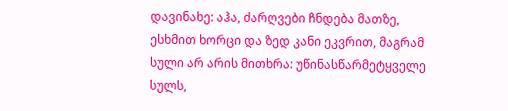დავინახე: აჰა, ძარღვები ჩნდება მათზე, ესხმით ხორცი და ზედ კანი ეკვრით, მაგრამ სული არ არის მითხრა: უწინასწარმეტყველე სულს,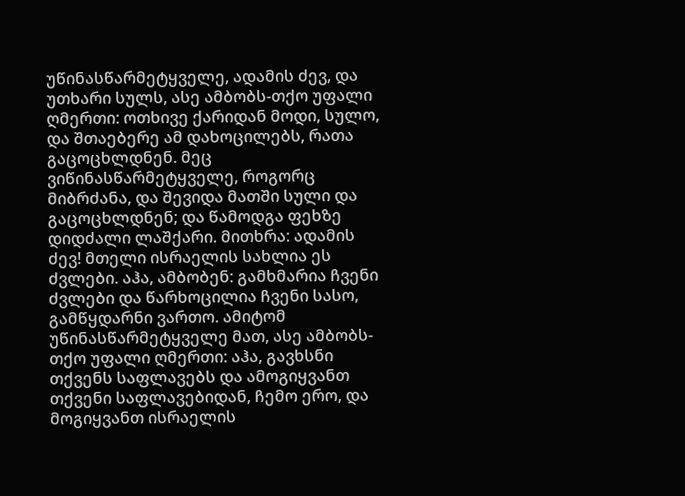უწინასწარმეტყველე, ადამის ძევ, და უთხარი სულს, ასე ამბობს-თქო უფალი ღმერთი: ოთხივე ქარიდან მოდი, სულო, და შთაებერე ამ დახოცილებს, რათა გაცოცხლდნენ. მეც ვიწინასწარმეტყველე, როგორც მიბრძანა, და შევიდა მათში სული და გაცოცხლდნენ; და წამოდგა ფეხზე დიდძალი ლაშქარი. მითხრა: ადამის ძევ! მთელი ისრაელის სახლია ეს ძვლები. აჰა, ამბობენ: გამხმარია ჩვენი ძვლები და წარხოცილია ჩვენი სასო, გამწყდარნი ვართო. ამიტომ უწინასწარმეტყველე მათ, ასე ამბობს-თქო უფალი ღმერთი: აჰა, გავხსნი თქვენს საფლავებს და ამოგიყვანთ თქვენი საფლავებიდან, ჩემო ერო, და მოგიყვანთ ისრაელის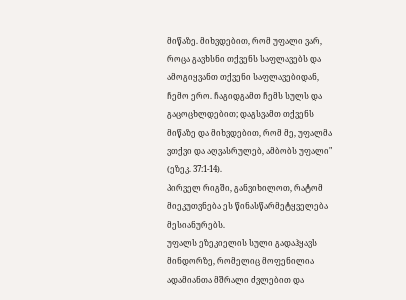მიწაზე. მიხვდებით, რომ უფალი ვარ, როცა გავხსნი თქვენს საფლავებს და ამოგიყვანთ თქვენი საფლავებიდან, ჩემო ერო. ჩაგიდგამთ ჩემს სულს და გაცოცხლდებით; დაგსვამთ თქვენს მიწაზე და მიხვდებით, რომ მე, უფალმა ვთქვი და აღვასრულებ, ამბობს უფალი" (ეზეკ. 37:1-14).
პირველ რიგში, განვიხილოთ, რატომ მიეკუთვნება ეს წინასწარმეტყველება მესიანურებს.
უფალს ეზეკიელის სული გადაჰყავს მინდორზე, რომელიც მოფენილია ადამიანთა მშრალი ძვლებით და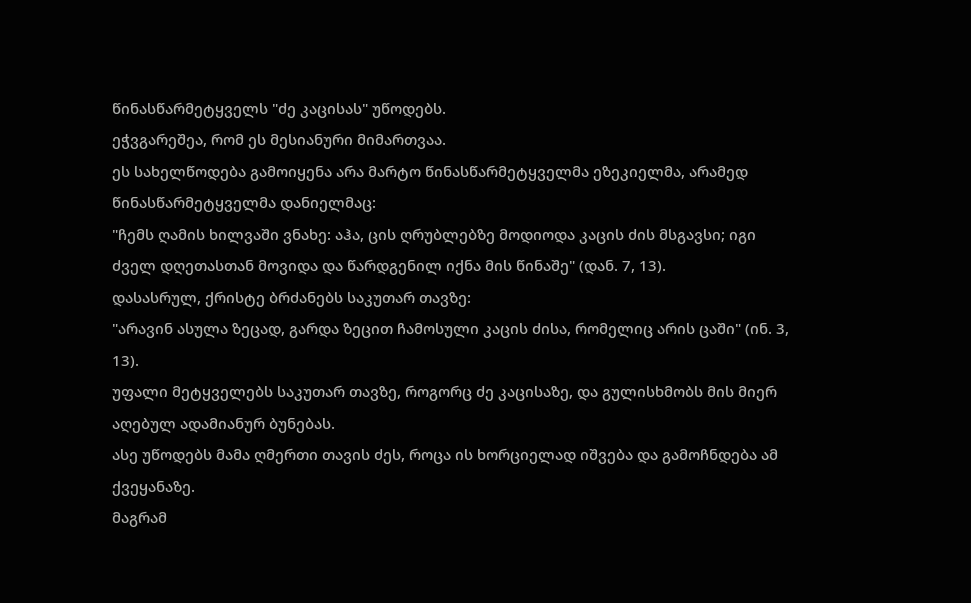წინასწარმეტყველს "ძე კაცისას" უწოდებს.
ეჭვგარეშეა, რომ ეს მესიანური მიმართვაა.
ეს სახელწოდება გამოიყენა არა მარტო წინასწარმეტყველმა ეზეკიელმა, არამედ წინასწარმეტყველმა დანიელმაც:
"ჩემს ღამის ხილვაში ვნახე: აჰა, ცის ღრუბლებზე მოდიოდა კაცის ძის მსგავსი; იგი ძველ დღეთასთან მოვიდა და წარდგენილ იქნა მის წინაშე" (დან. 7, 13).
დასასრულ, ქრისტე ბრძანებს საკუთარ თავზე:
"არავინ ასულა ზეცად, გარდა ზეცით ჩამოსული კაცის ძისა, რომელიც არის ცაში" (ინ. 3, 13).
უფალი მეტყველებს საკუთარ თავზე, როგორც ძე კაცისაზე, და გულისხმობს მის მიერ აღებულ ადამიანურ ბუნებას.
ასე უწოდებს მამა ღმერთი თავის ძეს, როცა ის ხორციელად იშვება და გამოჩნდება ამ ქვეყანაზე.
მაგრამ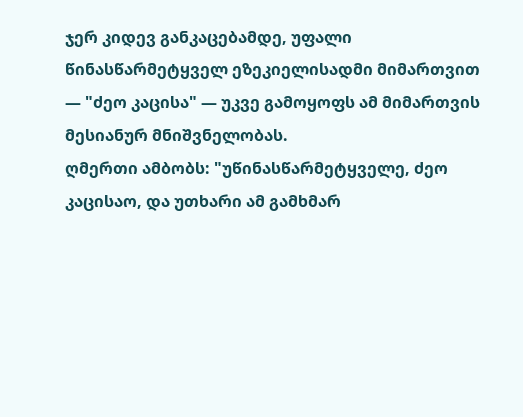ჯერ კიდევ განკაცებამდე, უფალი წინასწარმეტყველ ეზეკიელისადმი მიმართვით — "ძეო კაცისა" — უკვე გამოყოფს ამ მიმართვის მესიანურ მნიშვნელობას.
ღმერთი ამბობს: "უწინასწარმეტყველე, ძეო კაცისაო, და უთხარი ამ გამხმარ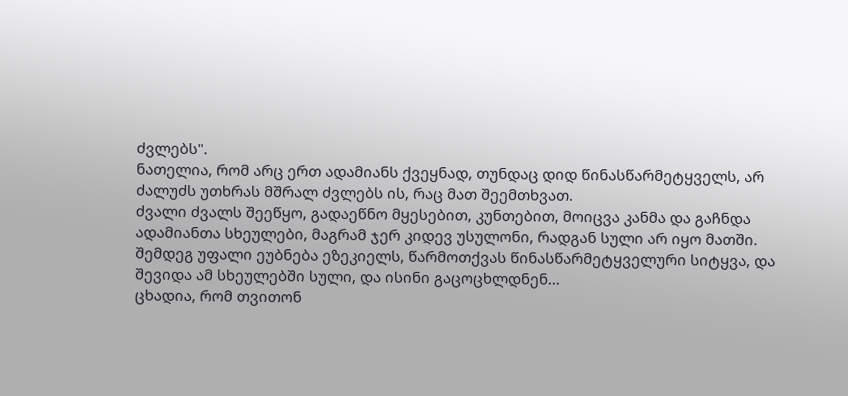ძვლებს".
ნათელია, რომ არც ერთ ადამიანს ქვეყნად, თუნდაც დიდ წინასწარმეტყველს, არ ძალუძს უთხრას მშრალ ძვლებს ის, რაც მათ შეემთხვათ.
ძვალი ძვალს შეეწყო, გადაეწნო მყესებით, კუნთებით, მოიცვა კანმა და გაჩნდა ადამიანთა სხეულები, მაგრამ ჯერ კიდევ უსულონი, რადგან სული არ იყო მათში.
შემდეგ უფალი ეუბნება ეზეკიელს, წარმოთქვას წინასწარმეტყველური სიტყვა, და შევიდა ამ სხეულებში სული, და ისინი გაცოცხლდნენ…
ცხადია, რომ თვითონ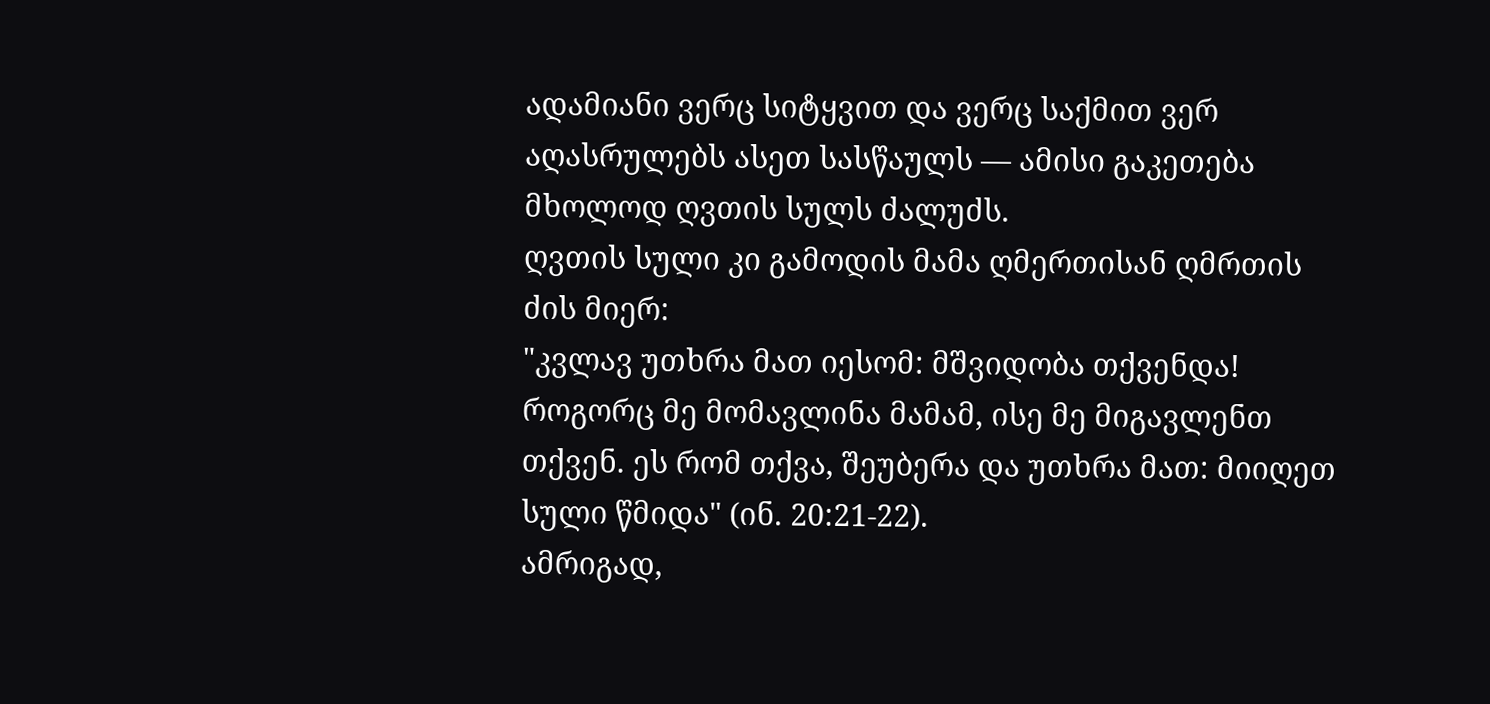ადამიანი ვერც სიტყვით და ვერც საქმით ვერ აღასრულებს ასეთ სასწაულს — ამისი გაკეთება მხოლოდ ღვთის სულს ძალუძს.
ღვთის სული კი გამოდის მამა ღმერთისან ღმრთის ძის მიერ:
"კვლავ უთხრა მათ იესომ: მშვიდობა თქვენდა! როგორც მე მომავლინა მამამ, ისე მე მიგავლენთ თქვენ. ეს რომ თქვა, შეუბერა და უთხრა მათ: მიიღეთ სული წმიდა" (ინ. 20:21-22).
ამრიგად,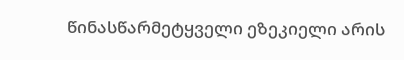წინასწარმეტყველი ეზეკიელი არის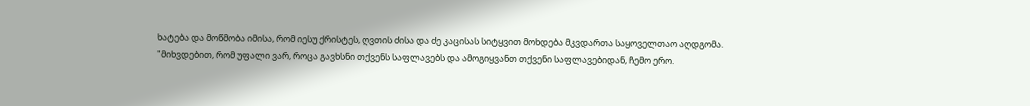ხატება და მოწმობა იმისა, რომ იესუ ქრისტეს, ღვთის ძისა და ძე კაცისას სიტყვით მოხდება მკვდართა საყოველთაო აღდგომა.
"მიხვდებით, რომ უფალი ვარ, როცა გავხსნი თქვენს საფლავებს და ამოგიყვანთ თქვენი საფლავებიდან, ჩემო ერო.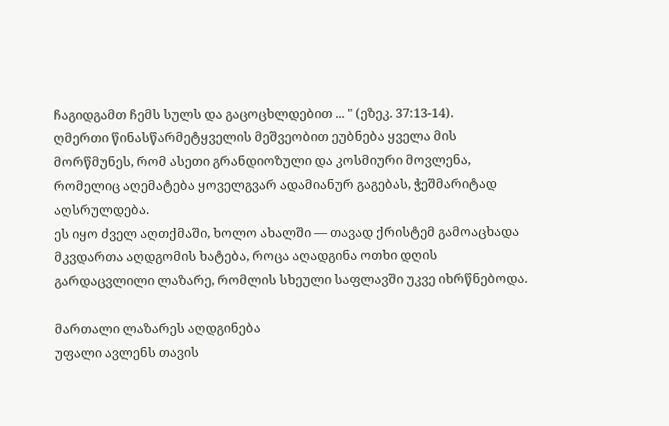ჩაგიდგამთ ჩემს სულს და გაცოცხლდებით ... " (ეზეკ. 37:13-14).
ღმერთი წინასწარმეტყველის მეშვეობით ეუბნება ყველა მის მორწმუნეს, რომ ასეთი გრანდიოზული და კოსმიური მოვლენა, რომელიც აღემატება ყოველგვარ ადამიანურ გაგებას, ჭეშმარიტად აღსრულდება.
ეს იყო ძველ აღთქმაში, ხოლო ახალში — თავად ქრისტემ გამოაცხადა მკვდართა აღდგომის ხატება, როცა აღადგინა ოთხი დღის გარდაცვლილი ლაზარე, რომლის სხეული საფლავში უკვე იხრწნებოდა.

მართალი ლაზარეს აღდგინება
უფალი ავლენს თავის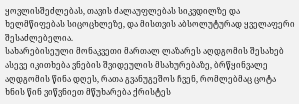ყოვლისშეძლებას, თავის ძალაუფლებას სიკვდილზე და ხელმწიფებას სიცოცხლეზე, და მისთვის აბსოლუტურად ყველაფერი შესაძლებელია.
სახარებისეული მონაკვეთი მართალ ლაზარეს აღდგომის შესახებ ასევე იკითხება ვნების შვიდეულის მსახურებაზე, ბრწყინვალე აღდგომის წინა დღეს, რათა გვანუგეშოს ჩვენ, რომლებმაც ცოტა ხნის წინ ვიწვნიეთ მწუხარება ქრისტეს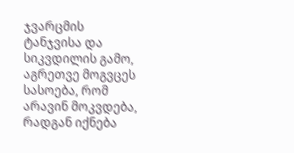ჯვარცმის ტანჯვისა და სიკვდილის გამო, აგრეთვე მოგვცეს სასოება, რომ არავინ მოკვდება, რადგან იქნება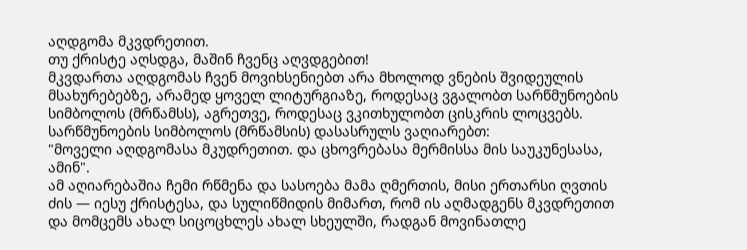აღდგომა მკვდრეთით.
თუ ქრისტე აღსდგა, მაშინ ჩვენც აღვდგებით!
მკვდართა აღდგომას ჩვენ მოვიხსენიებთ არა მხოლოდ ვნების შვიდეულის მსახურებებზე, არამედ ყოველ ლიტურგიაზე, როდესაც ვგალობთ სარწმუნოების სიმბოლოს (მრწამსს), აგრეთვე, როდესაც ვკითხულობთ ცისკრის ლოცვებს.
სარწმუნოების სიმბოლოს (მრწამსის) დასასრულს ვაღიარებთ:
"მოველი აღდგომასა მკუდრეთით. და ცხოვრებასა მერმისსა მის საუკუნესასა, ამინ".
ამ აღიარებაშია ჩემი რწმენა და სასოება მამა ღმერთის, მისი ერთარსი ღვთის ძის — იესუ ქრისტესა, და სულიწმიდის მიმართ, რომ ის აღმადგენს მკვდრეთით და მომცემს ახალ სიცოცხლეს ახალ სხეულში, რადგან მოვინათლე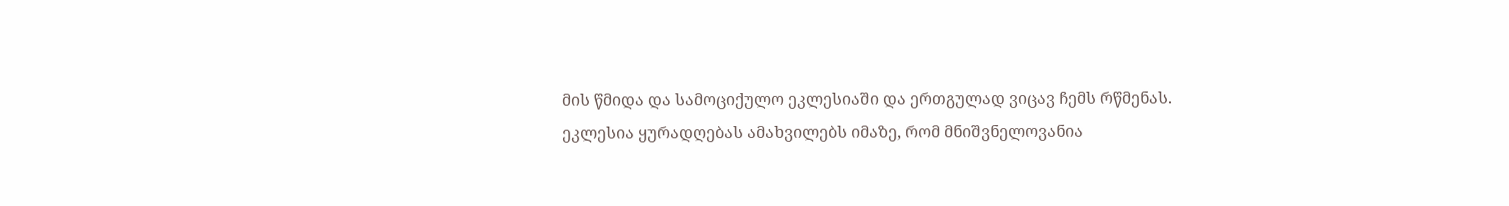მის წმიდა და სამოციქულო ეკლესიაში და ერთგულად ვიცავ ჩემს რწმენას.
ეკლესია ყურადღებას ამახვილებს იმაზე, რომ მნიშვნელოვანია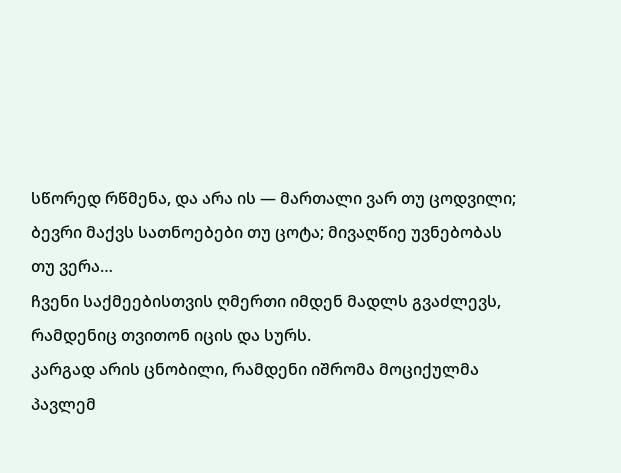სწორედ რწმენა, და არა ის — მართალი ვარ თუ ცოდვილი; ბევრი მაქვს სათნოებები თუ ცოტა; მივაღწიე უვნებობას თუ ვერა…
ჩვენი საქმეებისთვის ღმერთი იმდენ მადლს გვაძლევს, რამდენიც თვითონ იცის და სურს.
კარგად არის ცნობილი, რამდენი იშრომა მოციქულმა პავლემ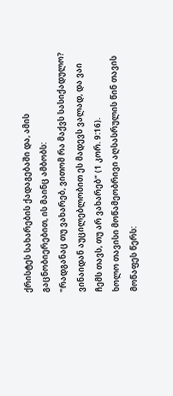ქრისტეს სახარების ქადაგებაში და, ამის გაცნობიერებით, ის მაინც ამბობს:
"რადგანაც თუ ვახარებ, ვითომ რა მაქვს სასიქადულო? ვინაიდან აუცილებლობით ეს მადევს ვალად, და ვაი ჩემს თავს, თუ არ ვახარებ" (1 კორ. 9:16).
ხოლო თავისი მოწამეობრივი აღსასრულის წინ თავის მოწაფეს წერს: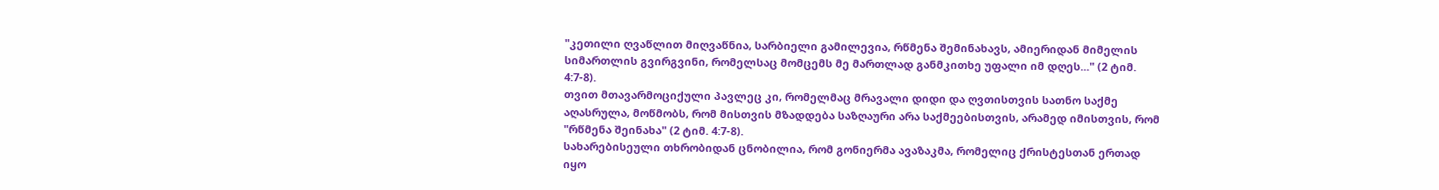"კეთილი ღვაწლით მიღვაწნია, სარბიელი გამილევია, რწმენა შემინახავს, ამიერიდან მიმელის სიმართლის გვირგვინი, რომელსაც მომცემს მე მართლად განმკითხე უფალი იმ დღეს..." (2 ტიმ. 4:7-8).
თვით მთავარმოციქული პავლეც კი, რომელმაც მრავალი დიდი და ღვთისთვის სათნო საქმე აღასრულა, მოწმობს, რომ მისთვის მზადდება საზღაური არა საქმეებისთვის, არამედ იმისთვის, რომ "რწმენა შეინახა" (2 ტიმ. 4:7-8).
სახარებისეული თხრობიდან ცნობილია, რომ გონიერმა ავაზაკმა, რომელიც ქრისტესთან ერთად იყო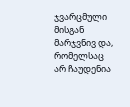ჯვარცმული მისგან მარჯვნივ და, რომელსაც არ ჩაუდენია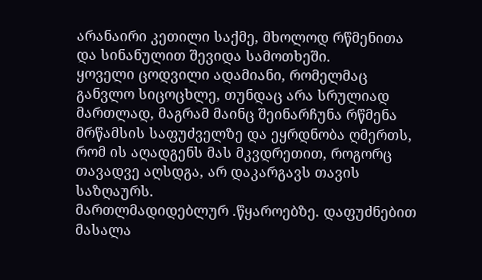არანაირი კეთილი საქმე, მხოლოდ რწმენითა და სინანულით შევიდა სამოთხეში.
ყოველი ცოდვილი ადამიანი, რომელმაც განვლო სიცოცხლე, თუნდაც არა სრულიად მართლად, მაგრამ მაინც შეინარჩუნა რწმენა მრწამსის საფუძველზე და ეყრდნობა ღმერთს, რომ ის აღადგენს მას მკვდრეთით, როგორც თავადვე აღსდგა, არ დაკარგავს თავის საზღაურს.
მართლმადიდებლურ .წყაროებზე. დაფუძნებით მასალა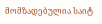მომზადებულია საიტ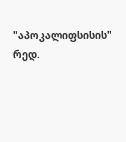"აპოკალიფსისის" რედ.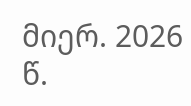მიერ. 2026 წ.